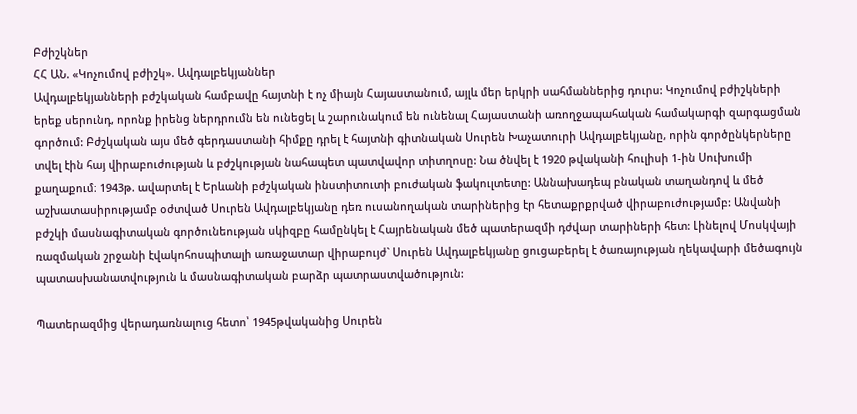Բժիշկներ
ՀՀ ԱՆ. «Կոչումով բժիշկ». Ավդալբեկյաններ
Ավդալբեկյանների բժշկական համբավը հայտնի է ոչ միայն Հայաստանում, այլև մեր երկրի սահմաններից դուրս: Կոչումով բժիշկների երեք սերունդ, որոնք իրենց ներդրումն են ունեցել և շարունակում են ունենալ Հայաստանի առողջապահական համակարգի զարգացման գործում: Բժշկական այս մեծ գերդաստանի հիմքը դրել է հայտնի գիտնական Սուրեն Խաչատուրի Ավդալբեկյանը, որին գործընկերները տվել էին հայ վիրաբուժության և բժշկության նահապետ պատվավոր տիտղոսը: Նա ծնվել է 1920 թվականի հուլիսի 1-ին Սուխումի քաղաքում։ 1943թ. ավարտել է Երևանի բժշկական ինստիտուտի բուժական ֆակուլտետը: Աննախադեպ բնական տաղանդով և մեծ աշխատասիրությամբ օժտված Սուրեն Ավդալբեկյանը դեռ ուսանողական տարիներից էր հետաքրքրված վիրաբուժությամբ: Անվանի բժշկի մասնագիտական գործունեության սկիզբը համընկել է Հայրենական մեծ պատերազմի դժվար տարիների հետ: Լինելով Մոսկվայի ռազմական շրջանի էվակոհոսպիտալի առաջատար վիրաբույժ` Սուրեն Ավդալբեկյանը ցուցաբերել է ծառայության ղեկավարի մեծագույն պատասխանատվություն և մասնագիտական բարձր պատրաստվածություն:

Պատերազմից վերադառնալուց հետո՝ 1945թվականից Սուրեն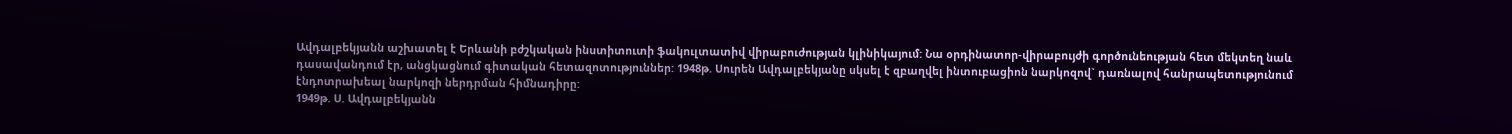Ավդալբեկյանն աշխատել է Երևանի բժշկական ինստիտուտի ֆակուլտատիվ վիրաբուժության կլինիկայում: Նա օրդինատոր-վիրաբույժի գործունեության հետ մեկտեղ նաև դասավանդում էր, անցկացնում գիտական հետազոտություններ: 1948թ. Սուրեն Ավդալբեկյանը սկսել է զբաղվել ինտուբացիոն նարկոզով` դառնալով հանրապետությունում էնդոտրախեալ նարկոզի ներդրման հիմնադիրը:
1949թ. Ս. Ավդալբեկյանն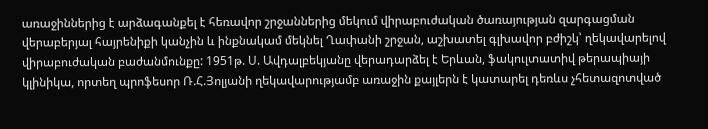առաջիններից է արձագանքել է հեռավոր շրջաններից մեկում վիրաբուժական ծառայության զարգացման վերաբերյալ հայրենիքի կանչին և ինքնակամ մեկնել Ղափանի շրջան, աշխատել գլխավոր բժիշկ՝ ղեկավարելով վիրաբուժական բաժանմունքը: 1951թ. Ս. Ավդալբեկյանը վերադարձել է Երևան, ֆակուլտատիվ թերապիայի կլինիկա, որտեղ պրոֆեսոր Ռ.Հ.Յոլյանի ղեկավարությամբ առաջին քայլերն է կատարել դեռևս չհետազոտված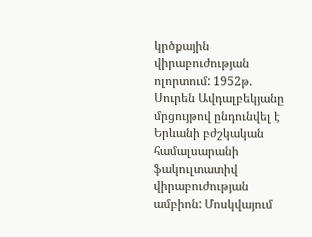կրծքային վիրաբուժության ոլորտում: 1952թ. Սուրեն Ավդալբեկյանը մրցույթով ընդունվել է Երևանի բժշկական համալսարանի ֆակուլտատիվ վիրաբուժության ամբիոն: Մոսկվայում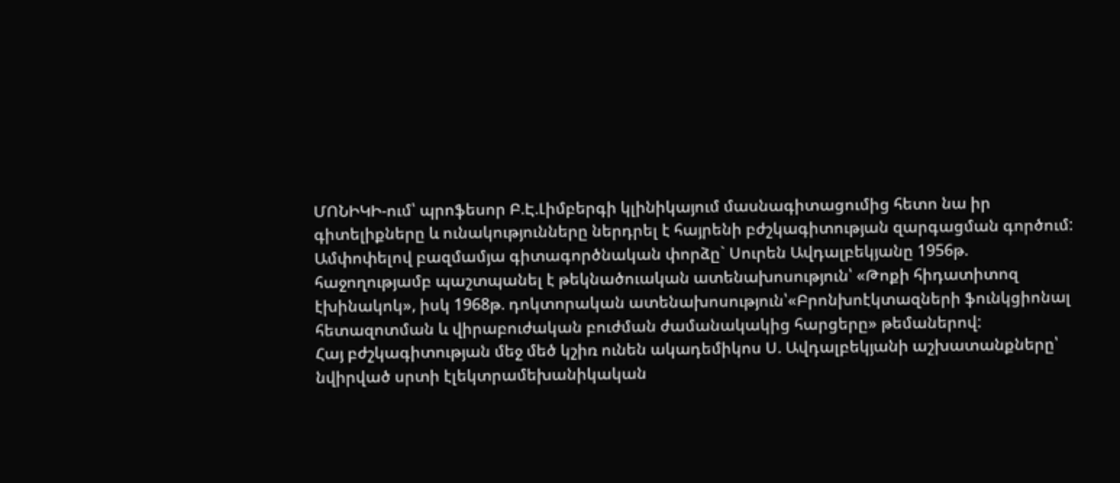ՄՈՆԻԿԻ-ում՝ պրոֆեսոր Բ.Է.Լիմբերգի կլինիկայում մասնագիտացումից հետո նա իր գիտելիքները և ունակությունները ներդրել է հայրենի բժշկագիտության զարգացման գործում:
Ամփոփելով բազմամյա գիտագործնական փորձը` Սուրեն Ավդալբեկյանը 1956թ. հաջողությամբ պաշտպանել է թեկնածուական ատենախոսություն՝ «Թոքի հիդատիտոզ էխինակոկ», իսկ 1968թ. դոկտորական ատենախոսություն՝«Բրոնխոէկտազների ֆունկցիոնալ հետազոտման և վիրաբուժական բուժման ժամանակակից հարցերը» թեմաներով:
Հայ բժշկագիտության մեջ մեծ կշիռ ունեն ակադեմիկոս Ս. Ավդալբեկյանի աշխատանքները՝ նվիրված սրտի էլեկտրամեխանիկական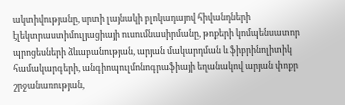ակտիվությանը, սրտի լայնակի բլոկադայով հիվանդների էլեկտրաստիմուլյացիայի ուսումնասիրմանը, թոքերի կոմպենսատոր պրոցեսների ձևաբանության, արյան մակարդման և ֆիբրինոլիտիկ համակարգերի, անգիոպուլմոնոգրաֆիայի եղանակով արյան փոքր շրջանառության,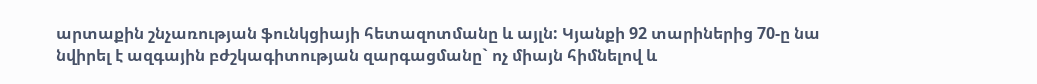արտաքին շնչառության ֆունկցիայի հետազոտմանը և այլն: Կյանքի 92 տարիներից 70-ը նա նվիրել է ազգային բժշկագիտության զարգացմանը` ոչ միայն հիմնելով և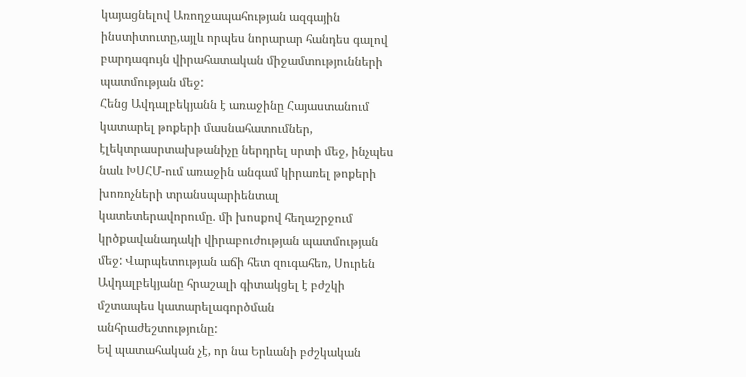կայացնելով Առողջապահության ազգային ինստիտուտը,այլև որպես նորարար հանդես գալով բարդագույն վիրահատական միջամտությունների պատմության մեջ:
Հենց Ավդալբեկյանն է առաջինը Հայաստանում կատարել թոքերի մասնահատումներ, էլեկտրասրտախթանիչը ներդրել սրտի մեջ, ինչպես նաև ԽՍՀՄ-ում առաջին անգամ կիրառել թոքերի խոռոչների տրանսպարիենտալ կատետերավորումը. մի խոսքով հեղաշրջում կրծքավանադակի վիրաբուժության պատմության մեջ: Վարպետության աճի հետ զուգահեռ, Սուրեն Ավդալբեկյանը հրաշալի գիտակցել է բժշկի մշտապես կատարելագործման անհրաժեշտությունը:
Եվ պատահական չէ, որ նա Երևանի բժշկական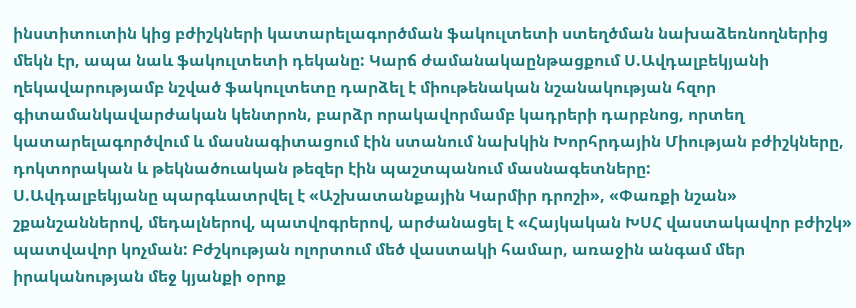ինստիտուտին կից բժիշկների կատարելագործման ֆակուլտետի ստեղծման նախաձեռնողներից մեկն էր, ապա նաև ֆակուլտետի դեկանը: Կարճ ժամանակաընթացքում Ս.Ավդալբեկյանի ղեկավարությամբ նշված ֆակուլտետը դարձել է միութենական նշանակության հզոր գիտամանկավարժական կենտրոն, բարձր որակավորմամբ կադրերի դարբնոց, որտեղ կատարելագործվում և մասնագիտացում էին ստանում նախկին Խորհրդային Միության բժիշկները, դոկտորական և թեկնածուական թեզեր էին պաշտպանում մասնագետները:
Ս.Ավդալբեկյանը պարգևատրվել է «Աշխատանքային Կարմիր դրոշի», «Փառքի նշան» շքանշաններով, մեդալներով, պատվոգրերով, արժանացել է «Հայկական ԽՍՀ վաստակավոր բժիշկ» պատվավոր կոչման: Բժշկության ոլորտում մեծ վաստակի համար, առաջին անգամ մեր իրականության մեջ կյանքի օրոք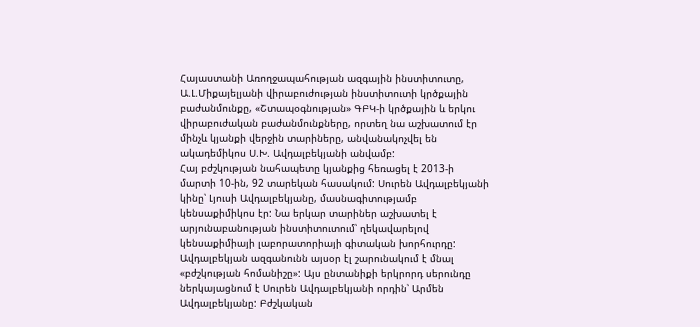Հայաստանի Առողջապահության ազգային ինստիտուտը, Ա.Լ.Միքայելյանի վիրաբուժության ինստիտուտի կրծքային բաժանմունքը, «Շտապօգնության» ԳԲԿ-ի կրծքային և երկու վիրաբուժական բաժանմունքները, որտեղ նա աշխատում էր մինչև կյանքի վերջին տարիները, անվանակոչվել են ակադեմիկոս Ս.Խ. Ավդալբեկյանի անվամբ:
Հայ բժշկության նահապետը կյանքից հեռացել է 2013-ի մարտի 10-ին, 92 տարեկան հասակում: Սուրեն Ավդալբեկյանի կինը՝ Լյուսի Ավդալբեկյանը, մասնագիտությամբ կենսաքիմիկոս էր: Նա երկար տարիներ աշխատել է արյունաբանության ինստիտուտում՝ ղեկավարելով կենսաքիմիայի լաբորատորիայի գիտական խորհուրդը:
Ավդալբեկյան ազգանունն այսօր էլ շարունակում է մնալ «բժշկության հոմանիշը»: Այս ընտանիքի երկրորդ սերունդը ներկայացնում է Սուրեն Ավդալբեկյանի որդին՝ Արմեն Ավդալբեկյանը: Բժշկական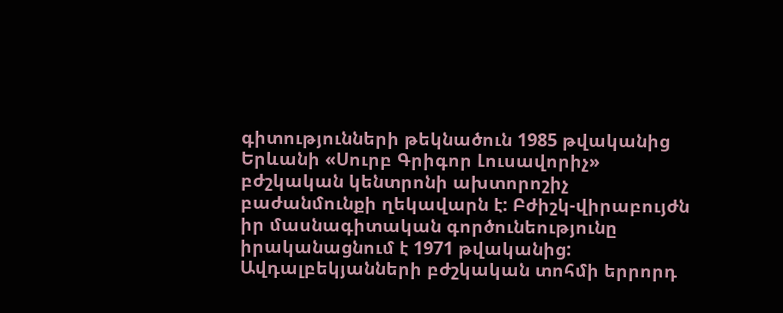գիտությունների թեկնածուն 1985 թվականից Երևանի «Սուրբ Գրիգոր Լուսավորիչ» բժշկական կենտրոնի ախտորոշիչ բաժանմունքի ղեկավարն է: Բժիշկ-վիրաբույժն իր մասնագիտական գործունեությունը իրականացնում է 1971 թվականից: Ավդալբեկյանների բժշկական տոհմի երրորդ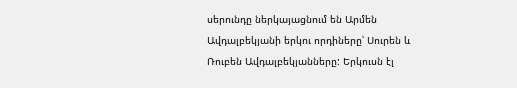սերունդը ներկայացնում են Արմեն Ավդալբեկյանի երկու որդիները՝ Սուրեն և Ռուբեն Ավդալբեկյանները: Երկուսն էլ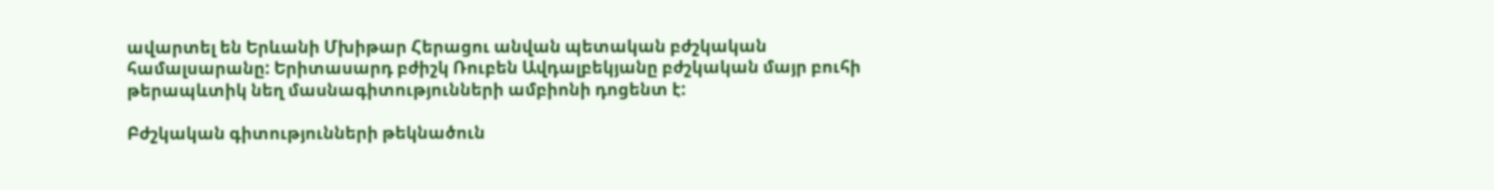ավարտել են Երևանի Մխիթար Հերացու անվան պետական բժշկական համալսարանը: Երիտասարդ բժիշկ Ռուբեն Ավդալբեկյանը բժշկական մայր բուհի թերապևտիկ նեղ մասնագիտությունների ամբիոնի դոցենտ է:

Բժշկական գիտությունների թեկնածուն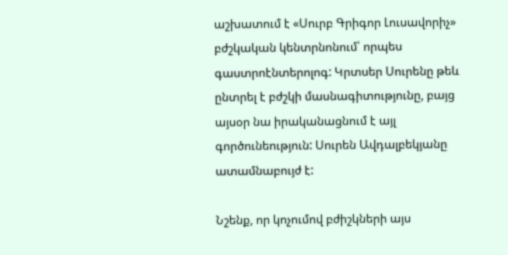աշխատում է «Սուրբ Գրիգոր Լուսավորիչ» բժշկական կենտրնոնում՝ որպես գաստրոէնտերոլոգ: Կրտսեր Սուրենը թեև ընտրել է բժշկի մասնագիտությունը, բայց այսօր նա իրականացնում է այլ գործունեություն: Սուրեն Ավդալբեկյանը ատամնաբույժ է:

Նշենք, որ կոչումով բժիշկների այս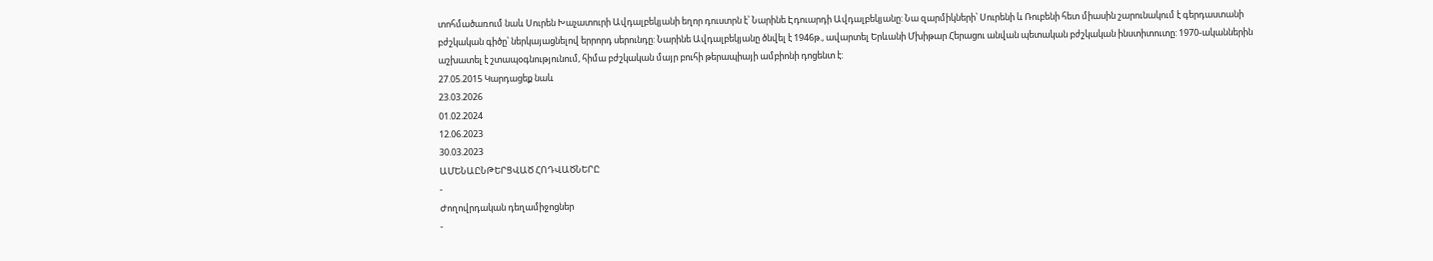տոհմածառում նաև Սուրեն Խաչատուրի Ավդալբեկյանի եղոր դուստրն է՝ Նարինե Էդուարդի Ավդալբեկյանը: Նա զարմիկների՝ Սուրենի և Ռուբենի հետ միասին շարունակում է գերդաստանի բժշկական գիծը՝ ներկայացնելով երրորդ սերունդը: Նարինե Ավդալբեկյանը ծնվել է 1946թ., ավարտել Երևանի Մխիթար Հերացու անվան պետական բժշկական ինստիտուտը: 1970-ականներին աշխատել է շտապօգնությունում, հիմա բժշկական մայր բուհի թերապիայի ամբիոնի դոցենտ է:
27.05.2015 Կարդացեք նաև
23.03.2026
01.02.2024
12.06.2023
30.03.2023
ԱՄԵՆԱԸՆԹԵՐՑՎԱԾ ՀՈԴՎԱԾՆԵՐԸ
-
Ժողովրդական դեղամիջոցներ
-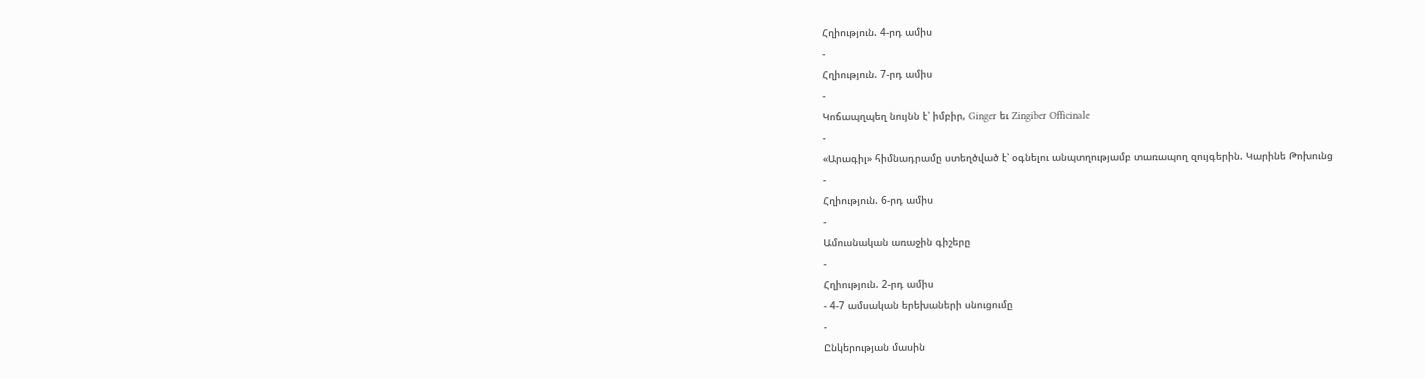Հղիություն. 4-րդ ամիս
-
Հղիություն. 7-րդ ամիս
-
Կոճապղպեղ նույնն է՝ իմբիր, Ginger եւ Zingiber Officinale
-
«Արագիլ» հիմնադրամը ստեղծված է՝ օգնելու անպտղությամբ տառապող զույգերին. Կարինե Թոխունց
-
Հղիություն. 6-րդ ամիս
-
Ամուսնական առաջին գիշերը
-
Հղիություն. 2-րդ ամիս
- 4-7 ամսական երեխաների սնուցումը
-
Ընկերության մասին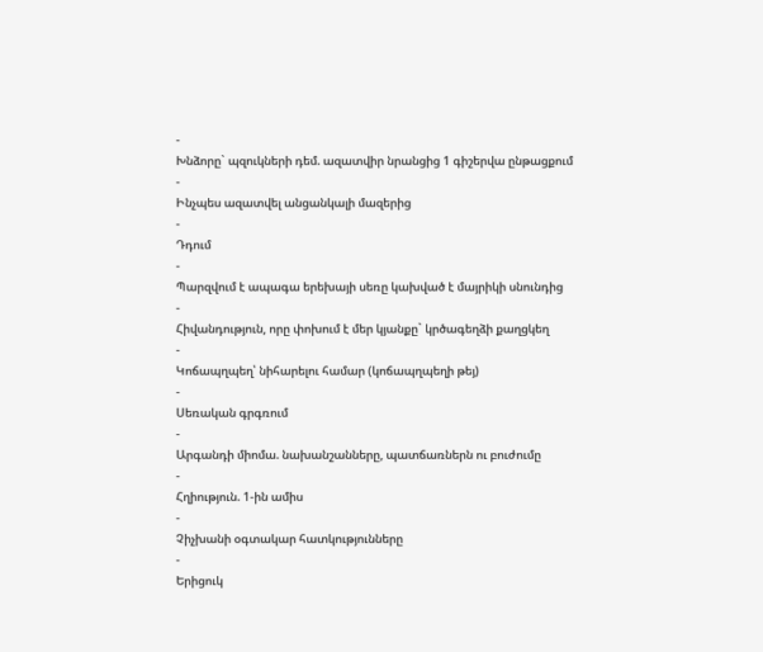-
Խնձորը` պզուկների դեմ. ազատվիր նրանցից 1 գիշերվա ընթացքում
-
Ինչպես ազատվել անցանկալի մազերից
-
Դդում
-
Պարզվում է ապագա երեխայի սեռը կախված է մայրիկի սնունդից
-
Հիվանդություն, որը փոխում է մեր կյանքը` կրծագեղձի քաղցկեղ
-
Կոճապղպեղ՝ նիհարելու համար (կոճապղպեղի թեյ)
-
Սեռական գրգռում
-
Արգանդի միոմա. նախանշանները, պատճառներն ու բուժումը
-
Հղիություն. 1-ին ամիս
-
Չիչխանի օգտակար հատկությունները
-
Երիցուկ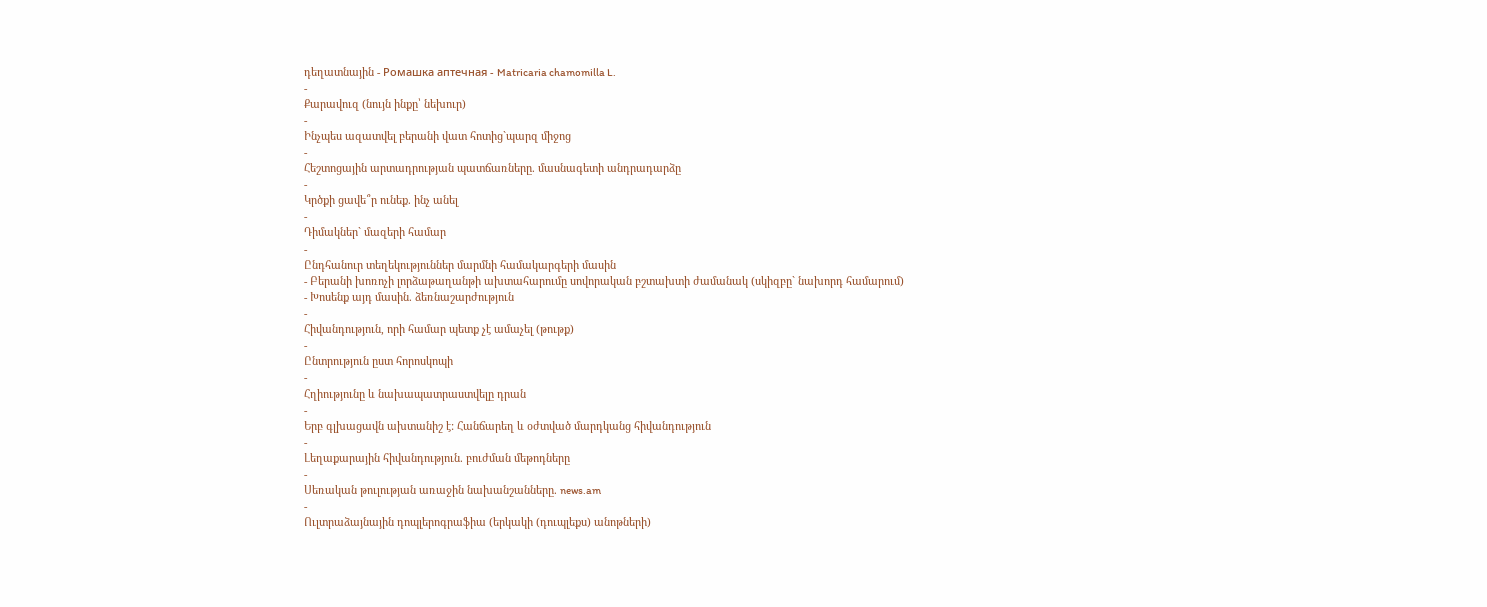դեղատնային - Ромашка аптечная - Matricaria chamomilla L.
-
Քարավուզ (նույն ինքը՝ նեխուր)
-
Ինչպես ազատվել բերանի վատ հոտից`պարզ միջոց
-
Հեշտոցային արտադրության պատճառները. մասնագետի անդրադարձը
-
Կրծքի ցավե՞ր ունեք. ինչ անել
-
Դիմակներ` մազերի համար
-
Ընդհանուր տեղեկություններ մարմնի համակարգերի մասին
- Բերանի խոռոչի լորձաթաղանթի ախտահարումը սովորական բշտախտի ժամանակ (սկիզբը` նախորդ համարում)
- Խոսենք այդ մասին. ձեռնաշարժություն
-
Հիվանդություն, որի համար պետք չէ ամաչել (թութք)
-
Ընտրություն ըստ հորոսկոպի
-
Հղիությունը և նախապատրաստվելը դրան
-
Երբ գլխացավն ախտանիշ է: Հանճարեղ և օժտված մարդկանց հիվանդություն
-
Լեղաքարային հիվանդություն. բուժման մեթոդները
-
Սեռական թուլության առաջին նախանշանները. news.am
-
Ուլտրաձայնային դոպլերոգրաֆիա (երկակի (դուպլեքս) անոթների)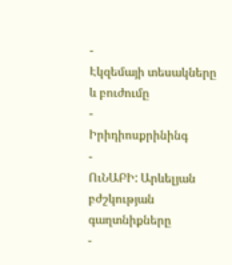-
Էկզեմայի տեսակները և բուժումը
-
Իրիդիոսքրինինգ
-
ՈւՆԱԲԻ: Արևելյան բժշկության գաղտնիքները
-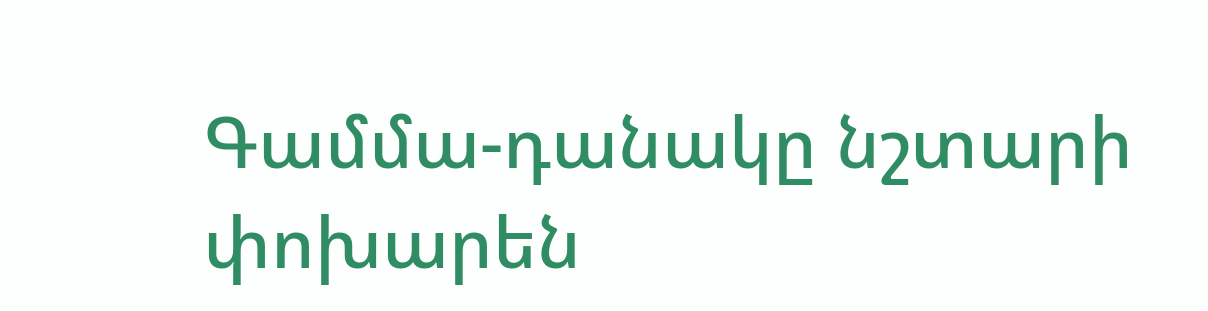Գամմա-դանակը նշտարի փոխարեն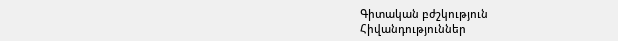Գիտական բժշկություն
Հիվանդություններ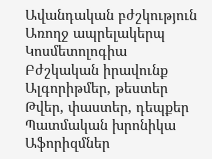Ավանդական բժշկություն
Առողջ ապրելակերպ
Կոսմետոլոգիա
Բժշկական իրավունք
Ալգորիթմեր, թեստեր
Թվեր, փաստեր, դեպքեր
Պատմական խրոնիկա
Աֆորիզմներ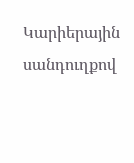Կարիերային սանդուղքով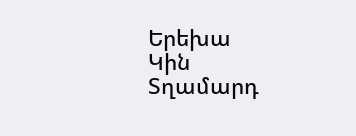Երեխա
Կին
Տղամարդ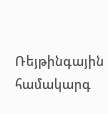Ռեյթինգային համակարգ